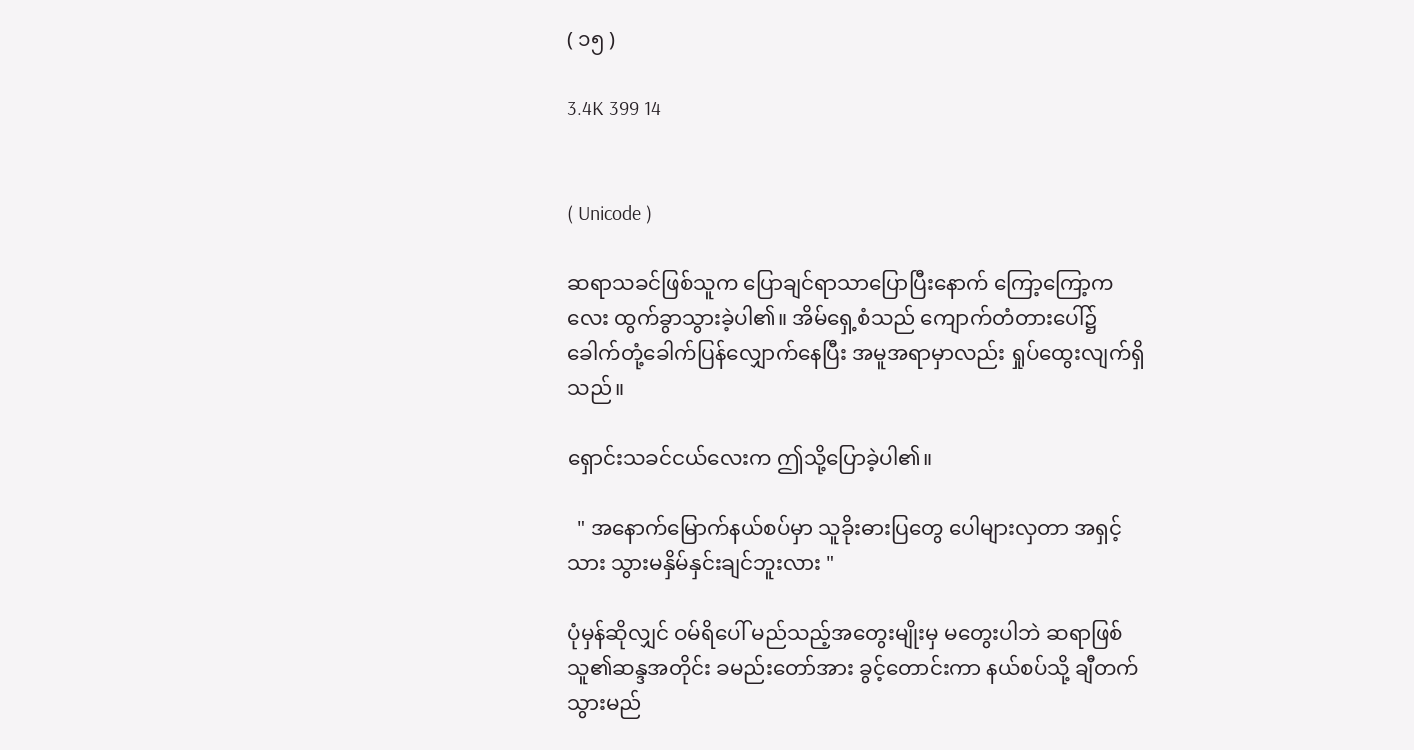( ၁၅ )

3.4K 399 14


( Unicode )

ဆရာသခင်ဖြစ်သူက ပြောချင်ရာသာပြောပြီးနောက် ကြော့ကြော့ကလေး ထွက်ခွာသွားခဲ့ပါ၏။ အိမ်ရှေ့စံသည် ကျောက်တံတားပေါ်၌ ခေါက်တုံ့ခေါက်ပြန်လျှောက်နေပြီး အမူအရာမှာလည်း ရှုပ်ထွေးလျက်ရှိသည်။

ရှောင်းသခင်ငယ်လေးက ဤသို့ပြောခဲ့ပါ၏။

  " အနောက်မြောက်နယ်စပ်မှာ သူခိုးဓားပြတွေ ပေါများလှတာ အရှင့်သား သွားမနှိမ်နှင်းချင်ဘူးလား "

ပုံမှန်ဆိုလျှင် ဝမ်ရိပေါ် မည်သည့်အတွေးမျိုးမှ မတွေးပါဘဲ ဆရာဖြစ်သူ၏ဆန္ဒအတိုင်း ခမည်းတော်အား ခွင့်တောင်းကာ နယ်စပ်သို့ ချီတက်သွားမည်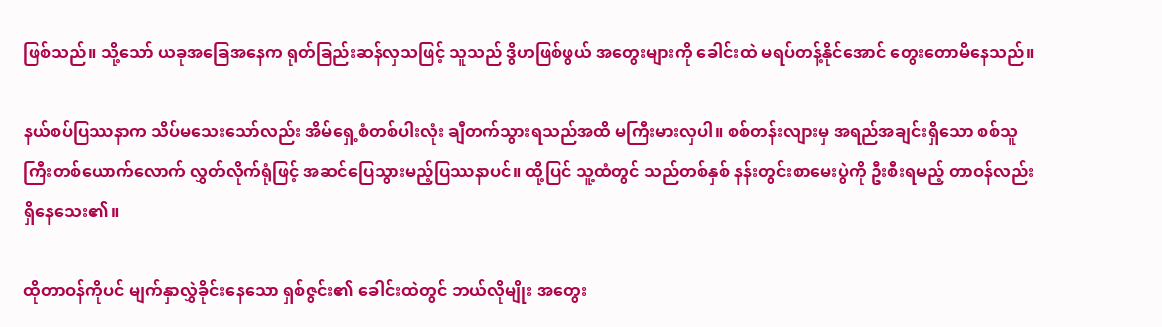ဖြစ်သည်။ သို့သော် ယခုအခြေအနေက ရုတ်ခြည်းဆန်လှသဖြင့် သူသည် ဒွိဟဖြစ်ဖွယ် အတွေးများကို ခေါင်းထဲ မရပ်တန့်နိုင်အောင် တွေးတောမိနေသည်။

နယ်စပ်ပြဿနာက သိပ်မသေးသော်လည်း အိမ်ရှေ့စံတစ်ပါးလုံး ချီတက်သွားရသည်အထိ မကြီးမားလှပါ။ စစ်တန်းလျားမှ အရည်အချင်းရှိသော စစ်သူကြီးတစ်ယောက်လောက် လွှတ်လိုက်ရုံဖြင့် အဆင်ပြေသွားမည့်ပြဿနာပင်။ ထို့ပြင် သူ့ထံတွင် သည်တစ်နှစ် နန်းတွင်းစာမေးပွဲကို ဦးစီးရမည့် တာဝန်လည်းရှိနေသေး၏။

ထိုတာဝန်ကိုပင် မျက်နှာလွှဲခိုင်းနေသော ရှစ်ဇွင်း၏ ခေါင်းထဲတွင် ဘယ်လိုမျိုး အတွေး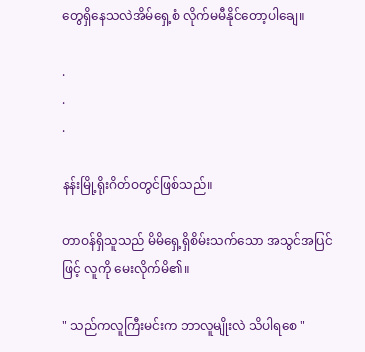တွေရှိနေသလဲအိမ်ရှေ့စံ လိုက်မမီနိုင်တော့ပါချေ။

.
.
.

နန်းမြို့ရိုးဂိတ်ဝတွင်ဖြစ်သည်။

တာဝန်ရှိသူသည် မိမိရှေ့ရှိစိမ်းသက်သော အသွင်အပြင်ဖြင့် လူကို မေးလိုက်မိ၏။

" သည်ကလူကြီးမင်းက ဘာလူမျိုးလဲ သိပါရစေ "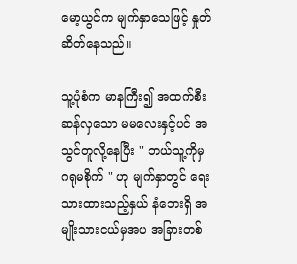မော့ယွင်က မျက်နှာသေဖြင့် နှုတ်ဆိတ်နေသည်။

သူ့ပုံစံက မာနကြီး၍ အထက်စီးဆန်လှသော မမလေးနှင့်ပင် အသွင်တူလို့နေပြီး " ဘယ်သူ့ကိုမှ ဂရုမစိုက် " ဟု မျက်နှာတွင် ရေးသားထားသည့်နှယ် နံဘေးရှိ အမျိုးသားငယ်မှအပ အခြားတစ်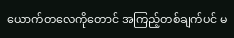ယောက်တလေကိုတောင် အကြည့်တစ်ချက်ပင် မ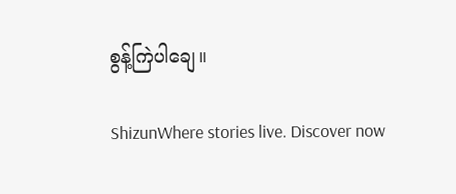စွန့်ကြဲပါချေ။

ShizunWhere stories live. Discover now